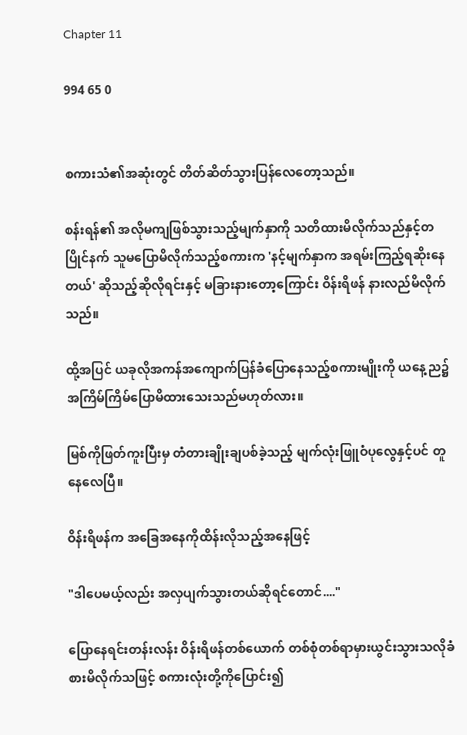Chapter 11

994 65 0


စကားသံ၏အဆုံးတွင် တိတ်ဆိတ်သွားပြန်လေတော့သည်။

စန်းရန်၏ အလိုမကျဖြစ်သွားသည့်မျက်နှာကို သတိထားမိလိုက်သည်နှင့်တပြိုင်နက် သူမပြောမိလိုက်သည့်စကားက 'နင့်မျက်နှာက အရမ်းကြည့်ရဆိုးနေတယ်' ဆိုသည့်ဆိုလိုရင်းနှင့် မခြားနားတော့ကြောင်း ဝိန်းရိဖန် နားလည်မိလိုက်သည်။

ထို့အပြင် ယခုလိုအကန်အကျောက်ပြန်ခံပြောနေသည့်စကားမျိုးကို ယနေ့ည၌ အကြိမ်ကြိမ်ပြောမိထားသေးသည်မဟုတ်လား။

မြစ်ကိုဖြတ်ကူးပြီးမှ တံတားချိုးချပစ်ခဲ့သည့် မျက်လုံးဖြူဝံပုလွေနှင့်ပင် တူနေလေပြီ။

ဝိန်းရိဖန်က အခြေအနေကိုထိန်းလိုသည့်အနေဖြင့်

"ဒါပေမယ့်လည်း အလှပျက်သွားတယ်ဆိုရင်တောင်...."

ပြောနေရင်းတန်းလန်း ဝိန်းရိဖန်တစ်ယောက် တစ်စုံတစ်ရာမှားယွင်းသွားသလိုခံစားမိလိုက်သဖြင့် စကားလုံးတို့ကိုပြောင်း၍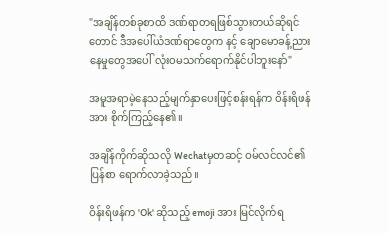"အချိန်တစ်ခုစာထိ ဒဏ်ရာတရဖြစ်သွားတယ်ဆိုရင်တောင် ဒီအပေါ်ယံဒဏ်ရာတွေက နင့် ချောမောခန့်ညားနေမှုတွေအပေါ် လုံးဝမသက်ရောက်နိုင်ပါဘူးနော်"

အမူအရာမဲ့နေသည့်မျက်နှာပေးဖြင့်စန်းရန်က ဝိန်းရိဖန်အား စိုက်ကြည့်နေ၏။

အချိန်ကိုက်ဆိုသလို Wechatမှတဆင့် ဝမ်လင်လင်၏ပြန်စာ ရောက်လာခဲ့သည်။

ဝိန်းရိဖန်က 'Ok' ဆိုသည့် emoji အား မြင်လိုက်ရ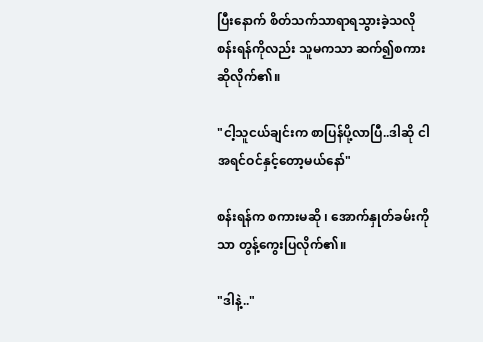ပြီးနောက် စိတ်သက်သာရာရသွားခဲ့သလို စန်းရန်ကိုလည်း သူမကသာ ဆက်၍စကားဆိုလိုက်၏။

"ငါ့သူငယ်ချင်းက စာပြန်ပို့လာပြီ..ဒါဆို ငါအရင်ဝင်နှင့်တော့မယ်နော်"

စန်းရန်က စကားမဆို ၊ အောက်နှုတ်ခမ်းကိုသာ တွန့်ကွေးပြလိုက်၏။

"ဒါနဲ့.."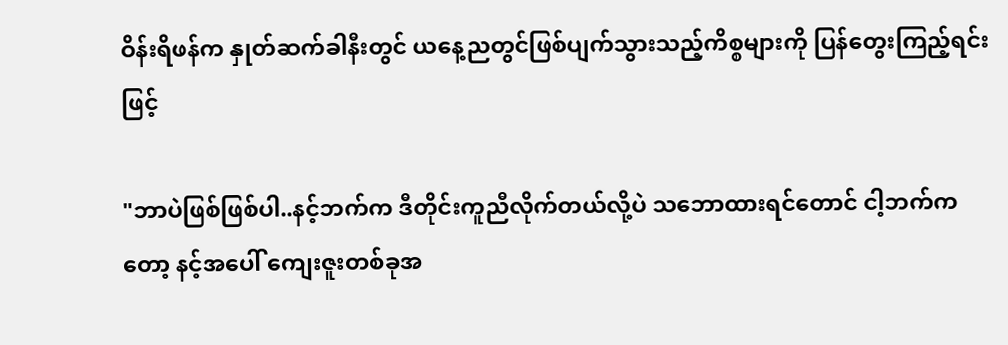ဝိန်းရိဖန်က နှုတ်ဆက်ခါနီးတွင် ယနေ့ညတွင်ဖြစ်ပျက်သွားသည့်ကိစ္စများကို ပြန်တွေးကြည့်ရင်းဖြင့်

"ဘာပဲဖြစ်ဖြစ်ပါ..နင့်ဘက်က ဒီတိုင်းကူညီလိုက်တယ်လို့ပဲ သဘောထားရင်တောင် ငါ့ဘက်ကတော့ နင့်အပေါ် ကျေးဇူးတစ်ခုအ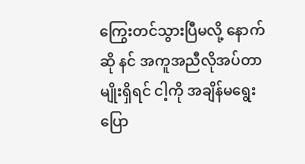ကြွေးတင်သွားပြီမလို့ နောက်ဆို နင် အကူအညီလိုအပ်တာမျိုးရှိရင် ငါ့ကို အချိန်မရွေးပြော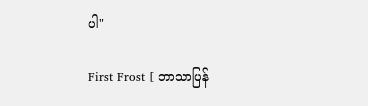ပါ"

First Frost [ ဘာသာပြန်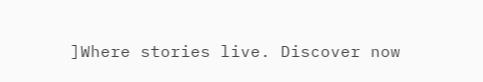]Where stories live. Discover now